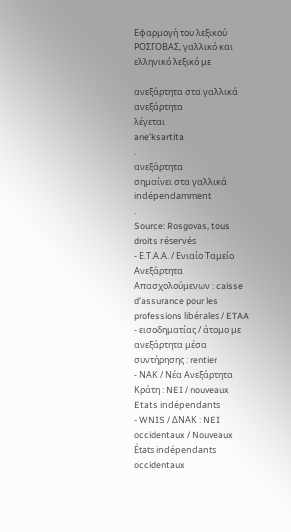Εφαρμογή του λεξικού ΡΟΣΓΟΒΑΣ, γαλλικό και ελληνικό λεξικό με

ανεξάρτητα στα γαλλικά
ανεξάρτητα
λέγεται
ane’ksartita
.
ανεξάρτητα
σημαίνει στα γαλλικά
indépendamment
.
Source: Rosgovas, tous droits réservés
- Ε.Τ.Α.Α. / Ενιαίο Ταμείο Ανεξάρτητα Απασχολούμενων : caisse d’assurance pour les professions libérales / ETAA
- εισοδηματίας / άτομο με ανεξάρτητα μέσα συντήρησης : rentier
- ΝΑΚ / Νέα Ανεξάρτητα Κράτη : NEI / nouveaux Etats indépendants
- WNIS / ΔΝΑΚ : NEI occidentaux / Nouveaux États indépendants occidentaux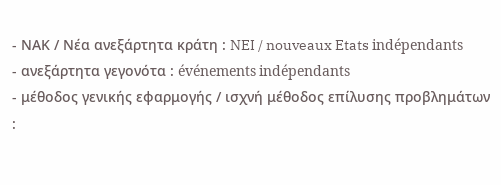- ΝΑΚ / Νέα ανεξάρτητα κράτη : NEI / nouveaux Etats indépendants
- ανεξάρτητα γεγονότα : événements indépendants
- μέθοδος γενικής εφαρμογής / ισχνή μέθοδος επίλυσης προβλημάτων :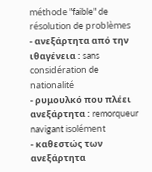méthode "faible" de résolution de problèmes
- ανεξάρτητα από την ιθαγένεια : sans considération de nationalité
- ρυμουλκό που πλέει ανεξάρτητα : remorqueur navigant isolément
- καθεστώς των ανεξάρτητα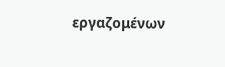εργαζομένων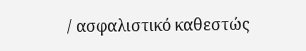/ ασφαλιστικό καθεστώς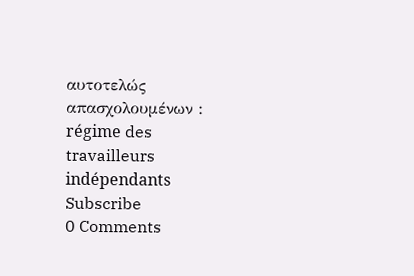αυτοτελώς απασχολουμένων : régime des travailleurs indépendants
Subscribe
0 Comments